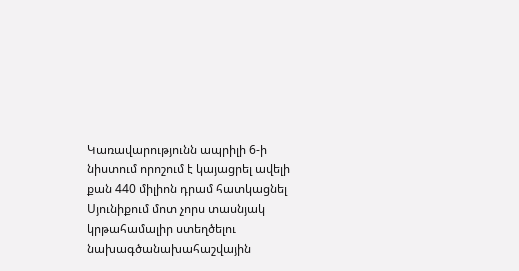Կառավարությունն ապրիլի 6-ի նիստում որոշում է կայացրել ավելի քան 440 միլիոն դրամ հատկացնել Սյունիքում մոտ չորս տասնյակ կրթահամալիր ստեղծելու նախագծանախահաշվային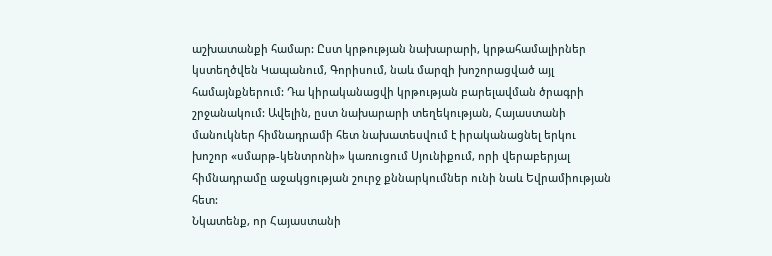աշխատանքի համար: Ըստ կրթության նախարարի, կրթահամալիրներ կստեղծվեն Կապանում, Գորիսում, նաև մարզի խոշորացված այլ համայնքներում: Դա կիրականացվի կրթության բարելավման ծրագրի շրջանակում: Ավելին, ըստ նախարարի տեղեկության, Հայաստանի մանուկներ հիմնադրամի հետ նախատեսվում է իրականացնել երկու խոշոր «սմարթ-կենտրոնի» կառուցում Սյունիքում, որի վերաբերյալ հիմնադրամը աջակցության շուրջ քննարկումներ ունի նաև Եվրամիության հետ:
Նկատենք, որ Հայաստանի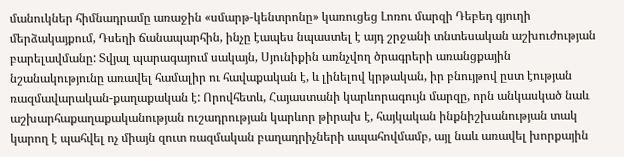մանուկներ հիմնադրամը առաջին «սմարթ-կենտրոնը» կառուցեց Լոռու մարզի Դեբեդ գյուղի մերձակայքում, Դսեղի ճանապարհին, ինչը էապես նպաստել է այդ շրջանի տնտեսական աշխուժության բարելավմանը: Տվյալ պարագայում սակայն, Սյունիքին առնչվող ծրագրերի առանցքային նշանակությունը առավել համալիր ու հավաքական է, և լինելով կրթական, իր բնույթով ըստ էության ռազմավարական-քաղաքական է: Որովհետև, Հայաստանի կարևորագույն մարզը, որն անկասկած նաև աշխարհաքաղաքականության ուշադրության կարևոր թիրախ է, հայկական ինքնիշխանության տակ կարող է պահվել ոչ միայն զուտ ռազմական բաղադրիչների ապահովմամբ, այլ նաև առավել խորքային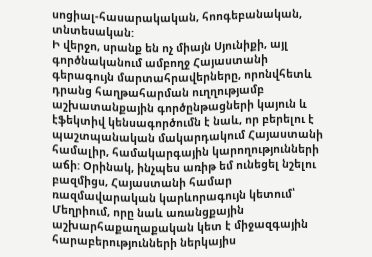սոցիալ-հասարակական, հոոգեբանական, տնտեսական:
Ի վերջո, սրանք են ոչ միայն Սյունիքի, այլ գործնականում ամբողջ Հայաստանի գերագույն մարտահրավերները, որոնվհետև դրանց հաղթահարման ուղղությամբ աշխատանքային գործընթացների կայուն և էֆեկտիվ կենսագործումն է նաև, որ բերելու է պաշտպանական մակարդակում Հայաստանի համալիր, համակարգային կարողությունների աճի: Օրինակ, ինչպես առիթ եմ ունեցել նշելու բազմիցս, Հայաստանի համար ռազմավարական կարևորագույն կետում՝ Մեղրիում, որը նաև առանցքային աշխարհաքաղաքական կետ է միջազգային հարաբերությունների ներկայիս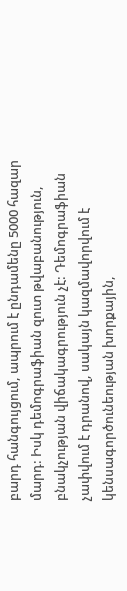բարդ հանգույցում, ապրում է ընդամենը 5000 հազար մարդ: Իսկ դեմոգրաֆիան զուտ թվաբանություն, բնակչության վիճակագրություն չէ: Դեմոգրաֆիան չափվում է դրանով, սակայն կազմավորվում է կենսագործունեության խորքային,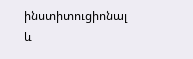ինստիտուցիոնալ և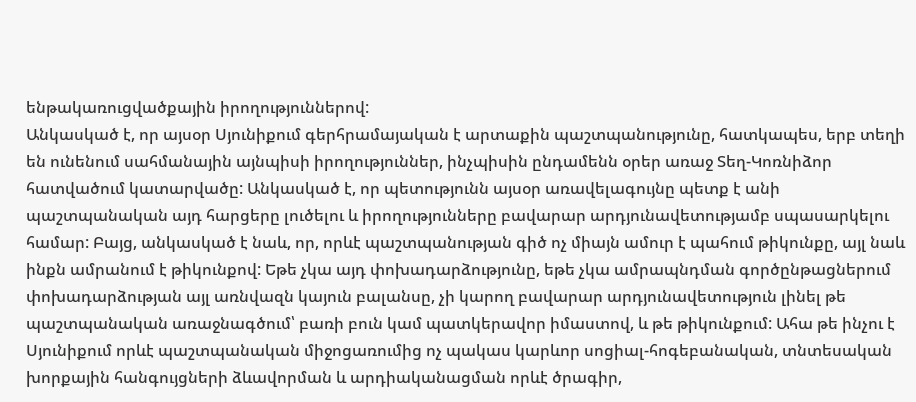ենթակառուցվածքային իրողություններով:
Անկասկած է, որ այսօր Սյունիքում գերհրամայական է արտաքին պաշտպանությունը, հատկապես, երբ տեղի են ունենում սահմանային այնպիսի իրողություններ, ինչպիսին ընդամենն օրեր առաջ Տեղ-Կոռնիձոր հատվածում կատարվածը: Անկասկած է, որ պետությունն այսօր առավելագույնը պետք է անի պաշտպանական այդ հարցերը լուծելու և իրողությունները բավարար արդյունավետությամբ սպասարկելու համար: Բայց, անկասկած է նաև, որ, որևէ պաշտպանության գիծ ոչ միայն ամուր է պահում թիկունքը, այլ նաև ինքն ամրանում է թիկունքով: Եթե չկա այդ փոխադարձությունը, եթե չկա ամրապնդման գործընթացներում փոխադարձության այլ առնվազն կայուն բալանսը, չի կարող բավարար արդյունավետություն լինել թե պաշտպանական առաջնագծում՝ բառի բուն կամ պատկերավոր իմաստով, և թե թիկունքում: Ահա թե ինչու է Սյունիքում որևէ պաշտպանական միջոցառումից ոչ պակաս կարևոր սոցիալ-հոգեբանական, տնտեսական խորքային հանգույցների ձևավորման և արդիականացման որևէ ծրագիր,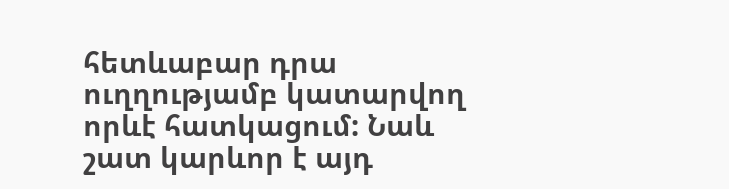հետևաբար դրա ուղղությամբ կատարվող որևէ հատկացում: Նաև շատ կարևոր է այդ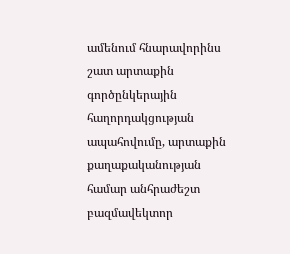ամենում հնարավորինս շատ արտաքին գործընկերային հաղորդակցության ապահովումը, արտաքին քաղաքականության համար անհրաժեշտ բազմավեկտոր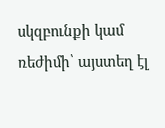սկզբունքի կամ ռեժիմի՝ այստեղ էլ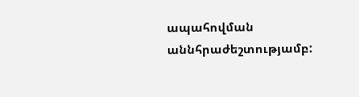ապահովման աննհրաժեշտությամբ: